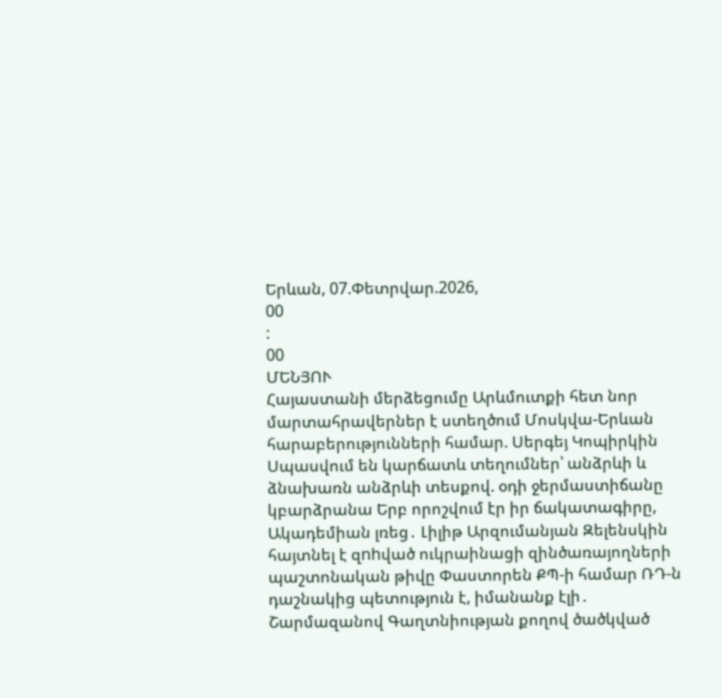Երևան, 07.Փետրվար.2026,
00
:
00
ՄԵՆՅՈՒ
Հայաստանի մերձեցումը Արևմուտքի հետ նոր մարտահրավերներ է ստեղծում Մոսկվա-Երևան հարաբերությունների համար. Սերգեյ Կոպիրկին Սպասվում են կարճատև տեղումներ՝ անձրևի և ձնախառն անձրևի տեսքով. օդի ջերմաստիճանը կբարձրանա Երբ որոշվում էր իր ճակատագիրը, Ակադեմիան լռեց․ Լիլիթ Արզումանյան Զելենսկին հայտնել է զnhված ուկրաինացի զինծառայողների պաշտոնական թիվը Փաստորեն ՔՊ-ի համար ՌԴ-ն դաշնակից պետություն է, իմանանք էլի․ Շարմազանով Գաղտնիության քողով ծածկված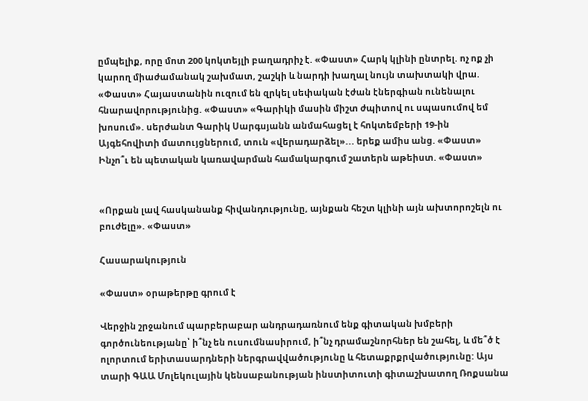ըմպելիք, որը մոտ 200 կոկտեյլի բաղադրիչ է. «Փաստ» Հարկ կլինի ընտրել. ոչ ոք չի կարող միաժամանակ շախմատ, շաշկի և նարդի խաղալ նույն տախտակի վրա. «Փաստ» Հայաստանին ուզում են զրկել սեփական էժան էներգիան ունենալու հնարավորությունից. «Փաստ» «Գարիկի մասին միշտ ժպիտով ու սպասումով եմ խոսում». սերժանտ Գարիկ Սարգսյանն անմահացել է հոկտեմբերի 19-ին Այգեհովիտի մատույցներում, տուն «վերադարձել»... երեք ամիս անց. «Փաստ» Ինչո՞ւ են պետական կառավարման համակարգում շատերն աթեիստ. «Փաստ»


«Որքան լավ հասկանանք հիվանդությունը, այնքան հեշտ կլինի այն ախտորոշելն ու բուժելը». «Փաստ»

Հասարակություն

«Փաստ» օրաթերթը գրում է

Վերջին շրջանում պարբերաբար անդրադառնում ենք գիտական խմբերի գործունեությանը՝ ի՞նչ են ուսումնասիրում, ի՞նչ դրամաշնորհներ են շահել, և մե՞ծ է ոլորտում երիտասարդների ներգրավվածությունը և հետաքրքրվածությունը: Այս տարի ԳԱԱ Մոլեկուլային կենսաբանության ինստիտուտի գիտաշխատող Ռոքսանա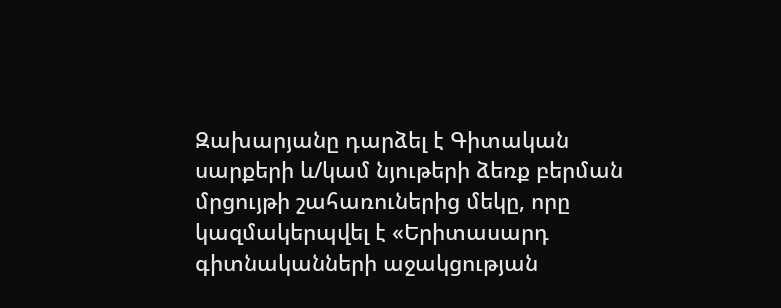Զախարյանը դարձել է Գիտական սարքերի և/կամ նյութերի ձեռք բերման մրցույթի շահառուներից մեկը, որը կազմակերպվել է «Երիտասարդ գիտնականների աջակցության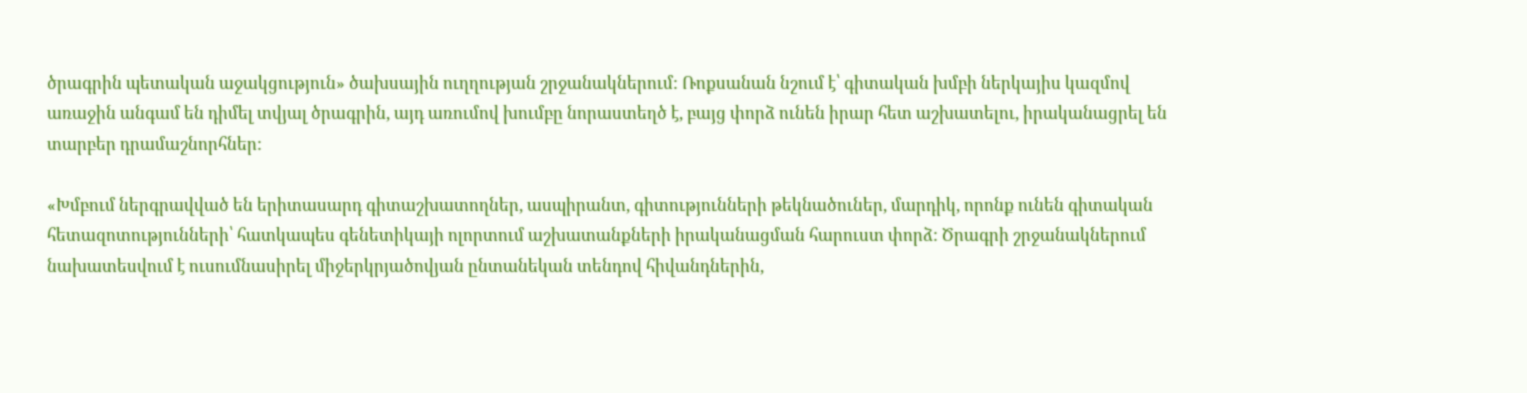ծրագրին պետական աջակցություն» ծախսային ուղղության շրջանակներում: Ռոքսանան նշում է՝ գիտական խմբի ներկայիս կազմով առաջին անգամ են դիմել տվյալ ծրագրին, այդ առումով խումբը նորաստեղծ է, բայց փորձ ունեն իրար հետ աշխատելու, իրականացրել են տարբեր դրամաշնորհներ:

«Խմբում ներգրավված են երիտասարդ գիտաշխատողներ, ասպիրանտ, գիտությունների թեկնածուներ, մարդիկ, որոնք ունեն գիտական հետազոտությունների՝ հատկապես գենետիկայի ոլորտում աշխատանքների իրականացման հարուստ փորձ: Ծրագրի շրջանակներում նախատեսվում է ուսումնասիրել միջերկրյածովյան ընտանեկան տենդով հիվանդներին,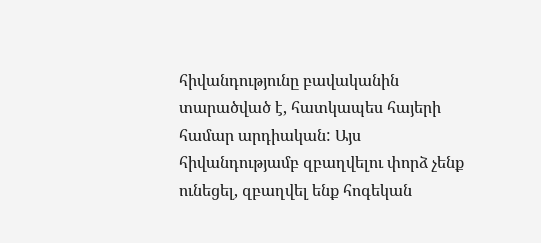հիվանդությունը բավականին տարածված է, հատկապես հայերի համար արդիական: Այս հիվանդությամբ զբաղվելու փորձ չենք ունեցել, զբաղվել ենք հոգեկան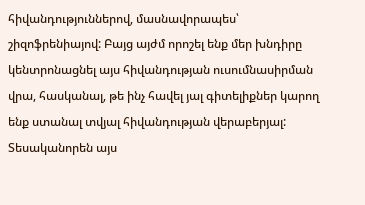հիվանդություններով, մասնավորապես՝ շիզոֆրենիայով: Բայց այժմ որոշել ենք մեր խնդիրը կենտրոնացնել այս հիվանդության ուսումնասիրման վրա, հասկանալ, թե ինչ հավել յալ գիտելիքներ կարող ենք ստանալ տվյալ հիվանդության վերաբերյալ: Տեսականորեն այս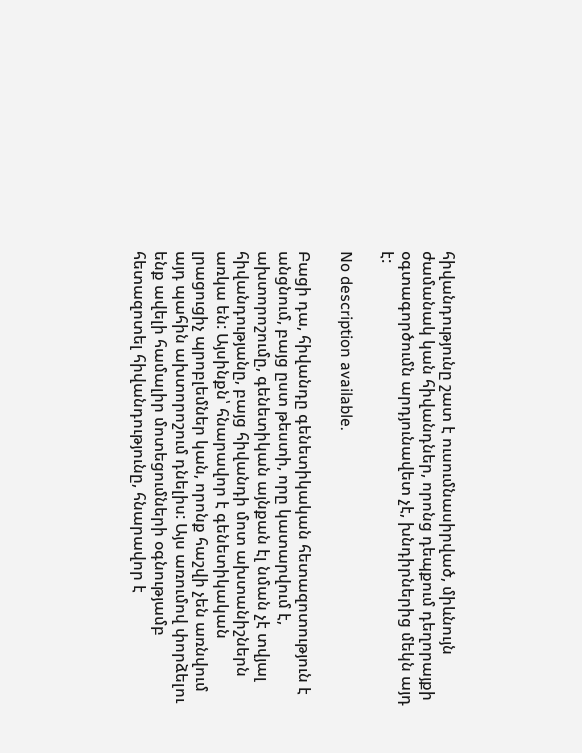հիվանդությունը շատ է ուսումնասիրված, միևնույն ժամանակ կան հիվանդներ, որոնց դեպքում դեղորայքի օգտագործումն արդյունավետ չէ, խնդիրներից մեկն այդ է:

No description available.

Բացի դա, հիվանդը գենետիկական հետազոտություն է անցնում, բայց ըստ թեստի, որը կատարվում է, ախտորոշումը, գենետիկան այնքան էլ նման չէ տվյալ հիվանդությանը, բայց հիվանդի մոտ ախտանիշներն առկա են: Այսինքն՝ հնարավոր է գենետիկական լրացուցիչ պրոբլեմներ կան, որոնք հաշվի չեն առնվում այդ պահին ախտորոշում դնելիս: Այս առումով փորձելու ենք ավելի համալիր մոտեցումների օգնությամբ հետազոտել հիվանդությունը, հնարավոր է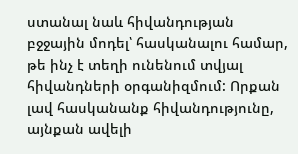ստանալ նաև հիվանդության բջջային մոդել՝ հասկանալու համար, թե ինչ է տեղի ունենում տվյալ հիվանդների օրգանիզմում: Որքան լավ հասկանանք հիվանդությունը, այնքան ավելի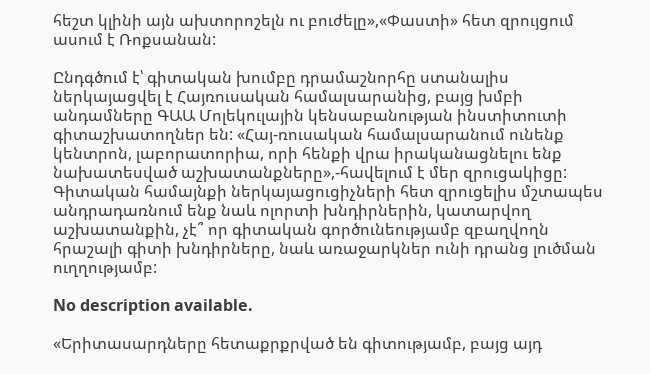հեշտ կլինի այն ախտորոշելն ու բուժելը»,«Փաստի» հետ զրույցում ասում է Ռոքսանան:

Ընդգծում է՝ գիտական խումբը դրամաշնորհը ստանալիս ներկայացվել է Հայռուսական համալսարանից, բայց խմբի անդամները ԳԱԱ Մոլեկուլային կենսաբանության ինստիտուտի գիտաշխատողներ են: «Հայ-ռուսական համալսարանում ունենք կենտրոն, լաբորատորիա, որի հենքի վրա իրականացնելու ենք նախատեսված աշխատանքները»,-հավելում է մեր զրուցակիցը: Գիտական համայնքի ներկայացուցիչների հետ զրուցելիս մշտապես անդրադառնում ենք նաև ոլորտի խնդիրներին, կատարվող աշխատանքին, չէ՞ որ գիտական գործունեությամբ զբաղվողն հրաշալի գիտի խնդիրները, նաև առաջարկներ ունի դրանց լուծման ուղղությամբ:

No description available.

«Երիտասարդները հետաքրքրված են գիտությամբ, բայց այդ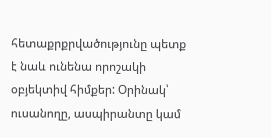հետաքրքրվածությունը պետք է նաև ունենա որոշակի օբյեկտիվ հիմքեր: Օրինակ՝ ուսանողը, ասպիրանտը կամ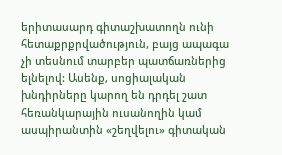երիտասարդ գիտաշխատողն ունի հետաքրքրվածություն, բայց ապագա չի տեսնում տարբեր պատճառներից ելնելով: Ասենք, սոցիալական խնդիրները կարող են դրդել շատ հեռանկարային ուսանողին կամ ասպիրանտին «շեղվելու» գիտական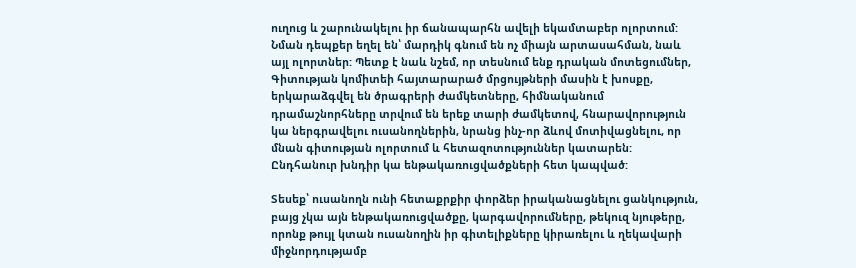ուղուց և շարունակելու իր ճանապարհն ավելի եկամտաբեր ոլորտում: Նման դեպքեր եղել են՝ մարդիկ գնում են ոչ միայն արտասահման, նաև այլ ոլորտներ: Պետք է նաև նշեմ, որ տեսնում ենք դրական մոտեցումներ, Գիտության կոմիտեի հայտարարած մրցույթների մասին է խոսքը, երկարաձգվել են ծրագրերի ժամկետները, հիմնականում դրամաշնորհները տրվում են երեք տարի ժամկետով, հնարավորություն կա ներգրավելու ուսանողներին, նրանց ինչ-որ ձևով մոտիվացնելու, որ մնան գիտության ոլորտում և հետազոտություններ կատարեն: Ընդհանուր խնդիր կա ենթակառուցվածքների հետ կապված:

Տեսեք՝ ուսանողն ունի հետաքրքիր փորձեր իրականացնելու ցանկություն, բայց չկա այն ենթակառուցվածքը, կարգավորումները, թեկուզ նյութերը, որոնք թույլ կտան ուսանողին իր գիտելիքները կիրառելու և ղեկավարի միջնորդությամբ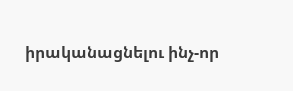իրականացնելու ինչ-որ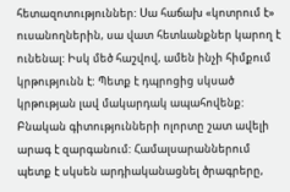հետազոտություններ: Սա հաճախ «կոտրում է» ուսանողներին, սա վատ հետևանքներ կարող է ունենալ: Իսկ մեծ հաշվով, ամեն ինչի հիմքում կրթությունն է: Պետք է դպրոցից սկսած կրթության լավ մակարդակ ապահովենք: Բնական գիտությունների ոլորտը շատ ավելի արագ է զարգանում: Համալսարաններում պետք է սկսեն արդիականացնել ծրագրերը,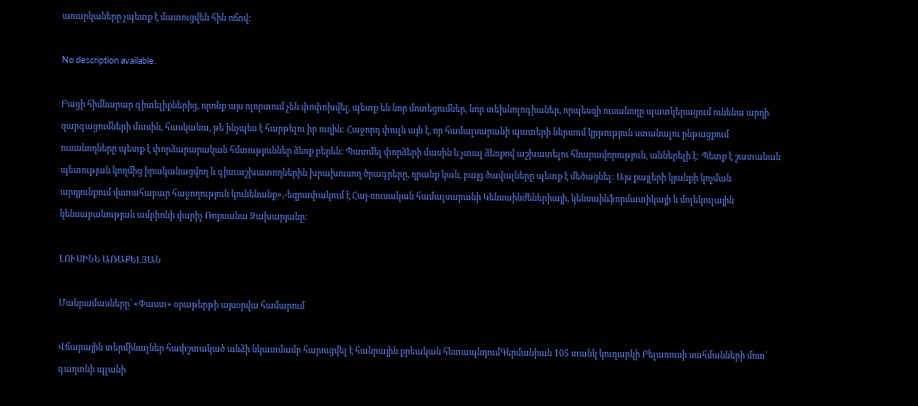առարկաները չպետք է մատուցվեն հին ոճով:

No description available.

Բացի հիմնարար գիտելիքներից, որոնք այս ոլորտում չեն փոփոխվել, պետք են նոր մոտեցումներ, նոր տեխնոլոգիաներ, որպեսզի ուսանողը պատկերացում ունենա արդի զարգացումների մասին, հասկանա, թե ինչպես է հարթելու իր ուղին: Հաջորդ փուլն այն է, որ համալսարանի պատերի ներսում կրթություն ստանալու ընթացքում ուսանողները պետք է փորձարարական հմտություններ ձեռք բերեն: Պատմել փորձերի մասին և չտալ ձեռքով աշխատելու հնարավորություն, աններելի է: Պետք է շատանան պետության կողմից իրականացվող և գիտաշխատողներին խրախուսող ծրագրերը, դրանք կան, բայց ծավալները պետք է մեծացնել: Այս քայլերի կյանքի կոչման արդյունքում վստահաբար հաջողություն կունենանք»,-եզրափակում է Հայ-ռուսական համալսարանի Կենսաինժեներիայի, կենսաինֆորմատիկայի և մոլեկուլային կենսաբանության ամբիոնի վարիչ Ռոքսանա Զախարյանը:

ԼՈՒՍԻՆԵ ԱՌԱՔԵԼՅԱՆ

Մանրամասները՝ «Փաստ» օրաթերթի այսօրվա համարում

Վճարային տերմինալներ հափշտակած անձի նկատմամբ հարուցվել է հանրային քրեական հետապնդումԳերմանիան 105 տանկ կուղարկի Բելառուսի սահմանների մոտ՝ գաղտնի պլանի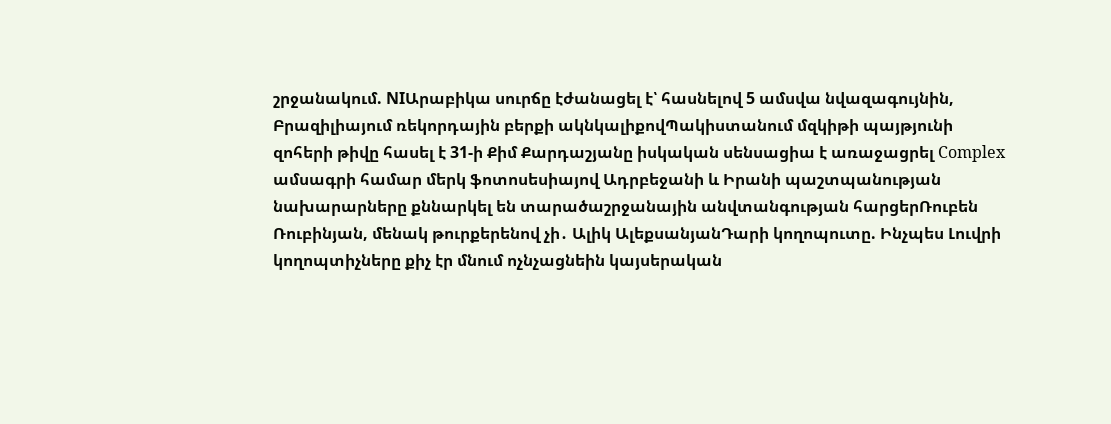շրջանակում. NIԱրաբիկա սուրճը էժանացել է՝ հասնելով 5 ամսվա նվազագույնին, Բրազիլիայում ռեկորդային բերքի ակնկալիքովՊակիստանում մզկիթի պայթյունի զոհերի թիվը հասել է 31-ի Քիմ Քարդաշյանը իսկական սենսացիա է առաջացրել Complex ամսագրի համար մերկ ֆոտոսեսիայով Ադրբեջանի և Իրանի պաշտպանության նախարարները քննարկել են տարածաշրջանային անվտանգության հարցերՌուբեն Ռուբինյան, մենակ թուրքերենով չի․ Ալիկ ԱլեքսանյանԴարի կողոպուտը. Ինչպես Լուվրի կողոպտիչները քիչ էր մնում ոչնչացնեին կայսերական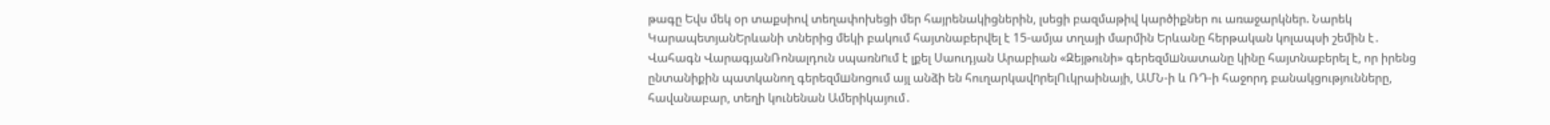թագը Եվս մեկ օր տաքսիով տեղափոխեցի մեր հայրենակիցներին, լսեցի բազմաթիվ կարծիքներ ու առաջարկներ. Նարեկ ԿարապետյանԵրևանի տներից մեկի բակում հայտնաբերվել է 15-ամյա տղայի մարմին Երևանը հերթական կոլապսի շեմին է․ Վահագն ՎարագյանՌոնալդուն սպառնnւմ է լքել Սաուդյան Արաբիան «Զեյթունի» գերեզմшնատանը կինը հայտնաբերել է, որ իրենց ընտանիքին պատկանող գերեզմшնոցում այլ անձի են հուղարկավnրելՈւկրաինայի, ԱՄՆ-ի և ՌԴ-ի հաջորդ բանակցությունները, հավանաբար, տեղի կունենան Ամերիկայում․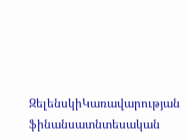ԶելենսկիԿառավարության ֆինանսատնտեսական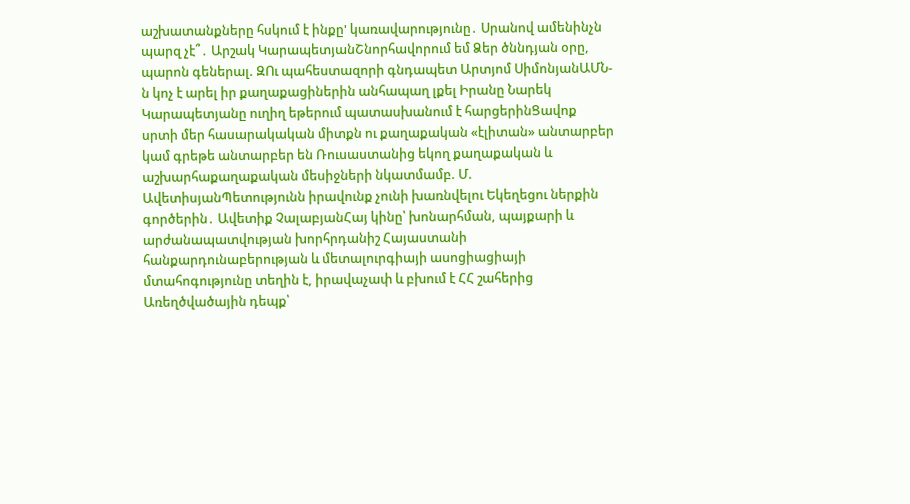աշխատանքները հսկում է ինքը' կառավարությունը․ Սրանով ամենինչն պարզ չէ՞․ Արշակ ԿարապետյանՇնորհավորում եմ Ձեր ծննդյան օրը, պարոն գեներալ. ԶՈւ պահեստազորի գնդապետ Արտյոմ ՍիմոնյանԱՄՆ-ն կոչ է արել իր քաղաքացիներին անհապաղ լքել Իրանը Նարեկ Կարապետյանը ուղիղ եթերում պատասխանում է հարցերինՑավոք սրտի մեր հասարակական միտքն ու քաղաքական «էլիտան» անտարբեր կամ գրեթե անտարբեր են Ռուսաստանից եկող քաղաքական և աշխարհաքաղաքական մեսիջների նկատմամբ. Մ. ԱվետիսյանՊետությունն իրավունք չունի խառնվելու Եկեղեցու ներքին գործերին․ Ավետիք ՉալաբյանՀայ կինը՝ խոնարհման, պայքարի և արժանապատվության խորհրդանիշ Հայաստանի հանքարդունաբերության և մետալուրգիայի ասոցիացիայի մտահոգությունը տեղին է, իրավաչափ և բխում է ՀՀ շահերից Առեղծվածային դեպք՝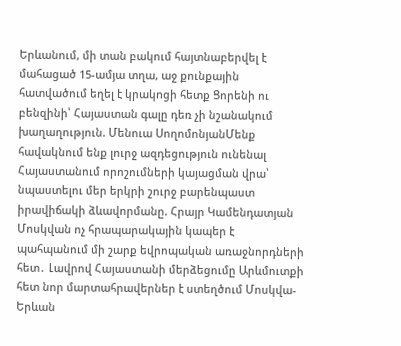Երևանում, մի տան բակում հայտնաբերվել է մահացած 15-ամյա տղա, աջ քունքային հատվածում եղել է կրակnցի հետք Ցորենի ու բենզինի՝ Հայաստան գալը դեռ չի նշանակում խաղաղություն. Մենուա ՍողոմոնյանՄենք հավակնում ենք լուրջ ազդեցություն ունենալ Հայաստանում որոշումների կայացման վրա՝ նպաստելու մեր երկրի շուրջ բարենպաստ իրավիճակի ձևավորմանը. Հրայր Կամենդատյան Մոսկվան ոչ հրապարակային կապեր է պահպանում մի շարք եվրոպական առաջնորդների հետ․ Լավրով Հայաստանի մերձեցումը Արևմուտքի հետ նոր մարտահրավերներ է ստեղծում Մոսկվա-Երևան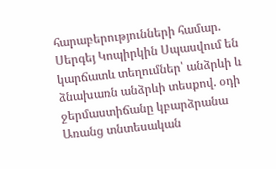հարաբերությունների համար. Սերգեյ Կոպիրկին Սպասվում են կարճատև տեղումներ՝ անձրևի և ձնախառն անձրևի տեսքով. օդի ջերմաստիճանը կբարձրանա Առանց տնտեսական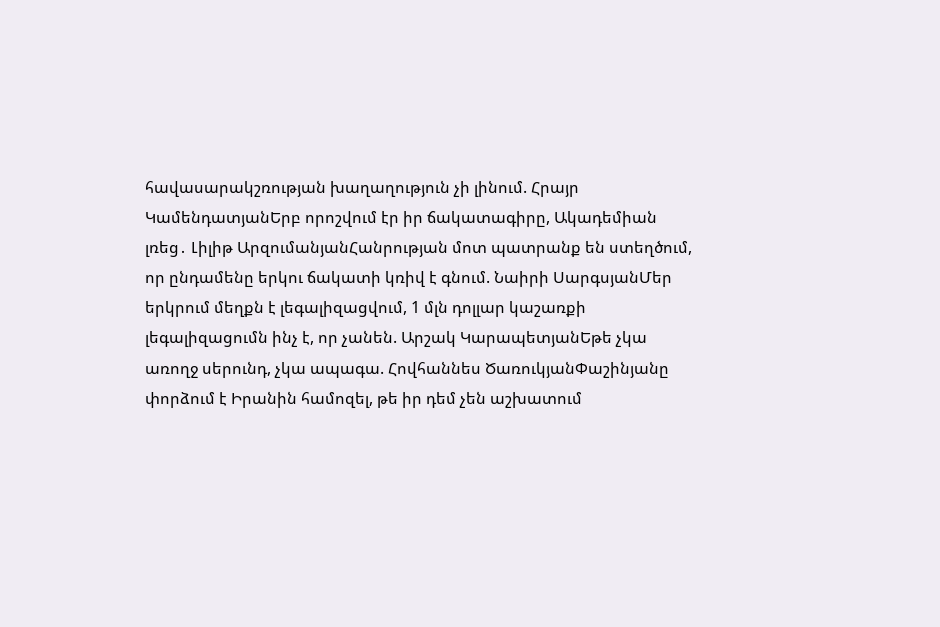հավասարակշռության խաղաղություն չի լինում. Հրայր ԿամենդատյանԵրբ որոշվում էր իր ճակատագիրը, Ակադեմիան լռեց․ Լիլիթ ԱրզումանյանՀանրության մոտ պատրանք են ստեղծում, որ ընդամենը երկու ճակատի կռիվ է գնում. Նաիրի ՍարգսյանՄեր երկրում մեղքն է լեգալիզացվում, 1 մլն դոլլար կաշառքի լեգալիզացումն ինչ է, որ չանեն. Արշակ ԿարապետյանԵթե չկա առողջ սերունդ, չկա ապագա. Հովհաննես ԾառուկյանՓաշինյանը փորձում է Իրանին համոզել, թե իր դեմ չեն աշխատում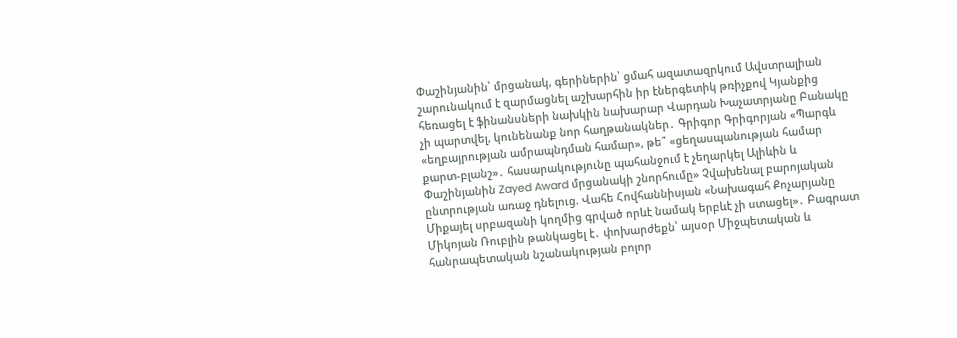Փաշինյանին՝ մրցանակ, գերիներին՝ ցմահ ազատազրկում Ավստրալիան շարունակում է զարմացնել աշխարհին իր էներգետիկ թռիչքով Կյանքից հեռացել է ֆինանսների նախկին նախարար Վարդան Խաչատրյանը Բանակը չի պարտվել, կունենանք նոր հաղթանակներ․ Գրիգոր Գրիգորյան «Պարգև «եղբայրության ամրապնդման համար», թե՞ «ցեղասպանության համար քարտ-բլանշ»․ հասարակությունը պահանջում է չեղարկել Ալիևին և Փաշինյանին Zayed Award մրցանակի շնորհումը» Չվախենալ բարոյական ընտրության առաջ դնելուց. Վահե Հովհաննիսյան «Նախագահ Քոչարյանը Միքայել սրբազանի կողմից գրված որևէ նամակ երբևէ չի ստացել»․ Բագրատ Միկոյան Ռուբլին թանկացել է․ փոխարժեքն՝ այսօր Միջպետական և հանրապետական նշանակության բոլոր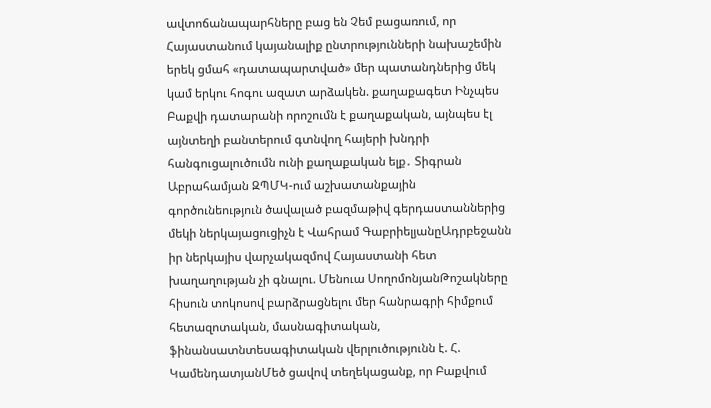ավտոճանապարհները բաց են Չեմ բացառում, որ Հայաստանում կայանալիք ընտրությունների նախաշեմին երեկ ցմահ «դատապարտված» մեր պատանդներից մեկ կամ երկու հոգու ազատ արձակեն. քաղաքագետ Ինչպես Բաքվի դատարանի որոշումն է քաղաքական, այնպես էլ այնտեղի բանտերում գտնվող հայերի խնդրի հանգուցալուծումն ունի քաղաքական ելք․ Տիգրան Աբրահամյան ԶՊՄԿ-ում աշխատանքային գործունեություն ծավալած բազմաթիվ գերդաստաններից մեկի ներկայացուցիչն է Վահրամ ԳաբրիելյանըԱդրբեջանն իր ներկայիս վարչակազմով Հայաստանի հետ խաղաղության չի գնալու. Մենուա ՍողոմոնյանԹոշակները հիսուն տոկոսով բարձրացնելու մեր հանրագրի հիմքում հետազոտական, մասնագիտական, ֆինանսատնտեսագիտական վերլուծությունն է. Հ. ԿամենդատյանՄեծ ցավով տեղեկացանք, որ Բաքվում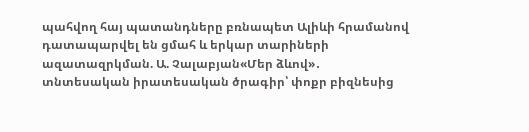պահվող հայ պատանդները բռնապետ Ալիևի հրամանով դատապարվել են ցմահ և երկար տարիների ազատազրկման. Ա. Չալաբյան«Մեր ձևով»․ տնտեսական իրատեսական ծրագիր՝ փոքր բիզնեսից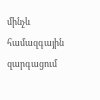մինչև համազգային զարգացում